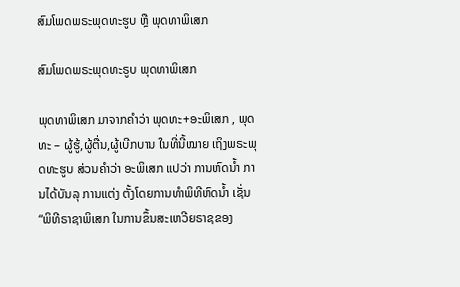ສົມໂພດພຣະພຸດທະຮູບ ຫຼື ພຸດທາພິເສກ

ສົມໂພດພຣະພຸດທະຣູບ ພຸດທາພິເສກ

ພຸດທາພິເສກ ມາຈາກຄຳວ່າ ພຸດທະ+ອະພິເສກ , ພຸດທະ – ຜູ້ຮູ້,ຜູ້ຕື່ນ,ຜູ້ເບີກບານ ໃນທີ່ນີ້ໝາຍ ເຖິງພຣະພຸດທະຮູບ ສ່ວນຄໍາວ່າ ອະພິເສກ ແປວ່າ ການຫົດນ້ຳ ການໄດ້ບັນລຸ ການແຕ່ງ ຕັ້ງໂດຍການທໍາພິທີຫົດນ້ຳ ເຊັ່ນ “ພິທີຣາຊາພິເສກ ໃນການຂຶ້ນສະເຫວີຍຣາຊຂອງ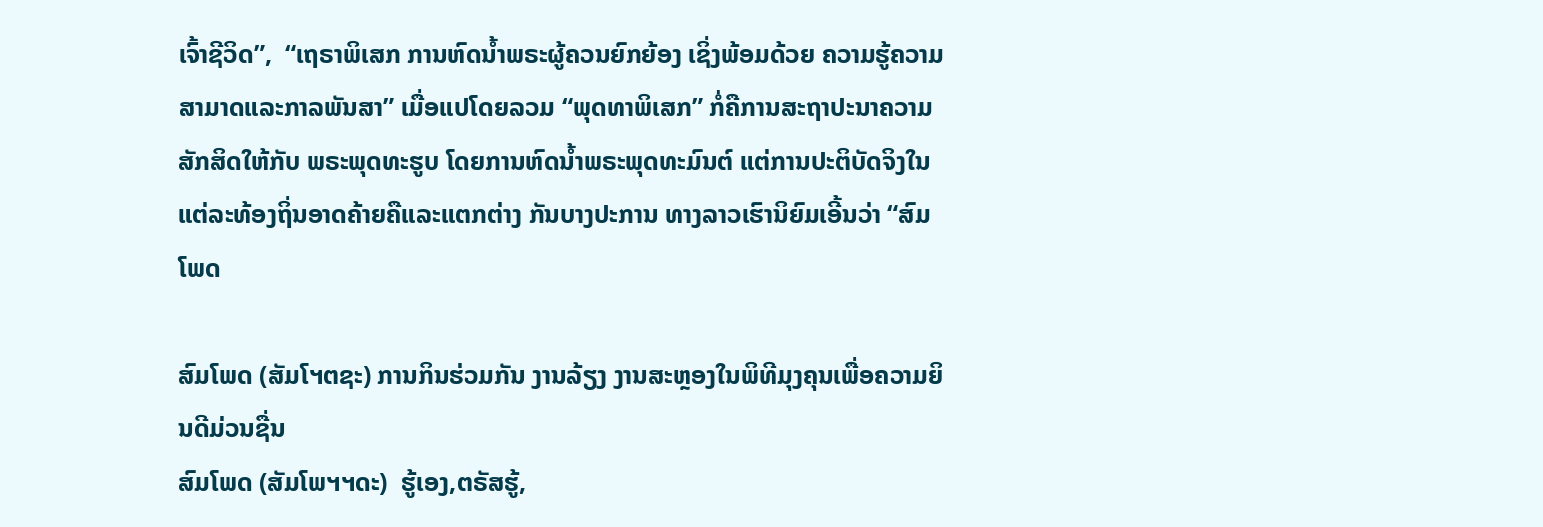ເຈົ້າຊີວິດ”,  “ເຖຣາພິເສກ ການຫົດນ້ຳພຣະຜູ້ຄວນຍົກຍ້ອງ ເຊິ່ງພ້ອມດ້ວຍ ຄວາມຮູ້ຄວາມສາມາດແລະກາລພັນສາ” ເມື່ອແປໂດຍລວມ “ພຸດທາພິເສກ” ກໍ່ຄືການສະຖາປະນາຄວາມ ສັກສິດໃຫ້ກັບ ພຣະພຸດທະຮູບ ໂດຍການຫົດນ້ຳພຣະພຸດທະມົນຕ໌ ແຕ່ການປະຕິບັດຈິງໃນແຕ່ລະທ້ອງຖິ່ນອາດຄ້າຍຄືແລະແຕກຕ່າງ ກັນບາງປະການ ທາງລາວເຮົານິຍົມເອີ້ນວ່າ “ສົມໂພດ

ສົມໂພດ (ສັມໂຯຕຊະ) ການກິນຮ່ວມກັນ ງານລ້ຽງ ງານສະຫຼອງໃນພິທີມຸງຄຸນເພື່ອຄວາມຍິນດີມ່ວນຊື່ນ
ສົມໂພດ (ສັມໂພຯຯດະ)  ຮູ້ເອງ,ຕຣັສຮູ້,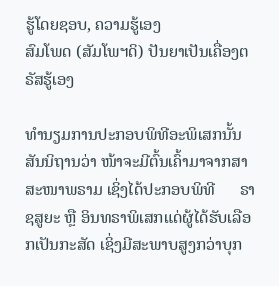ຮູ້ໂດຍຊອບ, ຄວາມຮູ້ເອງ
ສົມໂພດ (ສັມໂພຯດິ) ປັນຍາເປັນເຄື່ອງຕຣັສຮູ້ເອງ

ທຳນຽມການປະກອບພິທີອະພິເສກນັ້ນ ສັນນິຖານວ່າ ໜ້າຈະມີຕົ້ນເຄົ້າມາຈາກສາສະໜາພຣາມ ເຊິ່ງໄດ້ປະກອບພິທີ      ຣາຊສູຍະ ຫຼື ອິນທຣາພິເສກແດ່ຜູ້ໄດ້ຮັບເລືອກເປັນກະສັດ ເຊິ່ງມີສະພາບສູງກວ່າບຸກ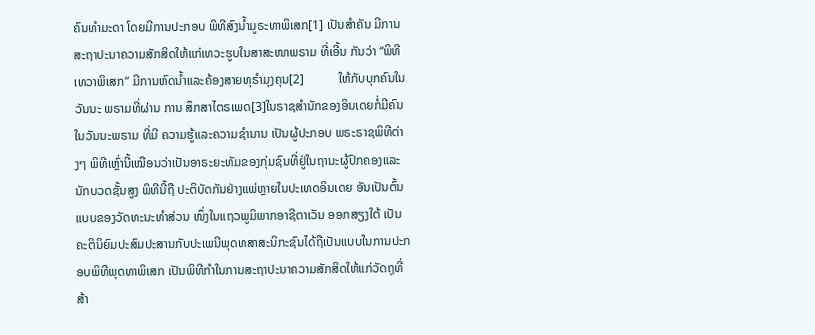ຄົນທຳມະດາ ໂດຍມີການປະກອບ ພິທີສົງນ້ຳມູຣະທາພິເສກ[1] ເປັນສຳຄັນ ມີການສະຖາປະນາຄວາມສັກສິດໃຫ້ແກ່ເທວະຮູບໃນສາສະໜາພຣາມ ທີ່ເອີ້ນ ກັນວ່າ “ພິທີເທວາພິເສກ” ມີການຫົດນໍ້າແລະຄ້ອງສາຍທຸຣໍາມຸງຄຸນ[2]           ໃຫ້ກັບບຸກຄົນໃນວັນນະ ພຣາມທີ່ຜ່ານ ການ ສຶກສາໄຕຣເພດ[3]ໃນຣາຊສຳນັກຂອງອິນເດຍກໍ່ມີຄົນໃນວັນນະພຣາມ ທີ່ມີ ຄວາມຮູ້ແລະຄວາມຊຳນານ ເປັນຜູ້ປະກອບ ພຣະຣາຊພິທີຕ່າງໆ ພິທີເຫຼົ່ານີ້ເໝືອນວ່າເປັນອາຣະຍະທັມຂອງກຸ່ມຊົນທີ່ຢູ່ໃນຖານະຜູ້ປົກຄອງແລະນັກບວດຊັ້ນສູງ ພິທີນີ້ຖື ປະຕິບັດກັນຢ່າງແພ່ຫຼາຍໃນປະເທດອິນເດຍ ອັນເປັນຕົ້ນແບບຂອງວັດທະນະທຳສ່ວນ ໜຶ່ງໃນແຖວພູມິພາກອາຊີຕາເວັນ ອອກສຽງໃຕ້ ເປັນຄະຕິນິຍົມປະສົມປະສານກັບປະເພນີພຸດທສາສະນິກະຊົນໄດ້ຖືເປັນແບບໃນການປະກອບພິທີພຸດທາພິເສກ ເປັນພິທີກໍາໃນການສະຖາປະນາຄວາມສັກສິດໃຫ້ແກ່ວັດຖຸທີ່ສ້າ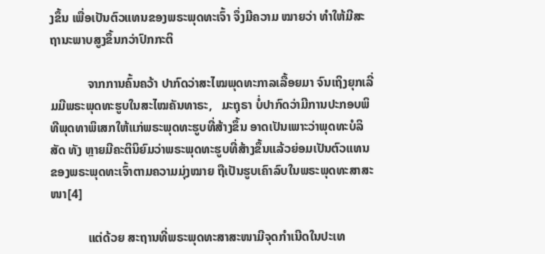ງຂຶ້ນ ເພື່ອເປັນຕົວແທນຂອງພຣະພຸດທະເຈົ້າ ຈຶ່ງມີຄວາມ ໝາຍວ່າ ທໍາໃຫ້ມີສະຖານະພາບສູງຂຶ້ນກວ່າປົກກະຕິ

            ຈາກການຄົ້ນຄວ້າ ປາກົດວ່າສະໄໝພຸດທະກາລເລື້ອຍມາ ຈົນເຖິງຍຸກເລີ່ມມີພຣະພຸດທະຮູບໃນສະໄໝຄັນທາຣະ,   ມະຖຸຣາ ບໍ່ປາກົດວ່າມີການປະກອບພິທີພຸດທາພິເສກໃຫ້ແກ່ພຣະພຸດທະຮູບທີ່ສ້າງຂຶ້ນ ອາດເປັນເພາະວ່າພຸດທະບໍລິສັດ ທັງ ຫຼາຍມີຄະຕິນິຍົມວ່າພຣະພຸດທະຮູບທີ່ສ້າງຂຶ້ນແລ້ວຍ່ອມເປັນຕົວແທນຂອງພຣະພຸດທະເຈົ້າຕາມຄວາມມຸ່ງໝາຍ ຖືເປັນຮູບເຄົາລົບໃນພຣະພຸດທະສາສະໜາ[4]

            ແຕ່ດ້ວຍ ສະຖານທີ່ພຣະພຸດທະສາສະໜາມີຈຸດກຳເນີດໃນປະເທ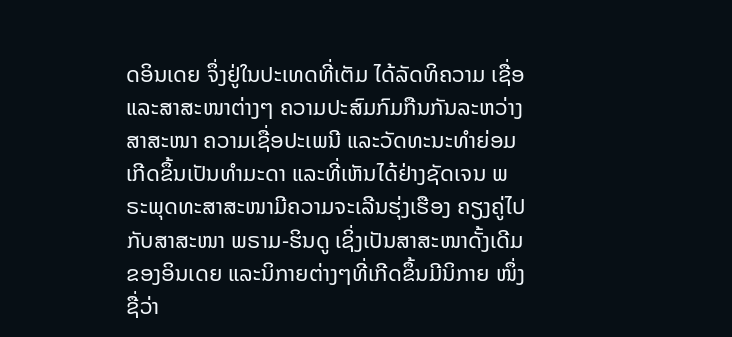ດອິນເດຍ ຈຶ່ງຢູ່ໃນປະເທດທີ່ເຕັມ ໄດ້ລັດທິຄວາມ ເຊື່ອແລະສາສະໜາຕ່າງໆ ຄວາມປະສົມກົມກືນກັນລະຫວ່າງສາສະໜາ ຄວາມເຊື່ອປະເພນີ ແລະວັດທະນະທຳຍ່ອມ ເກີດຂຶ້ນເປັນທຳມະດາ ແລະທີ່ເຫັນໄດ້ຢ່າງຊັດເຈນ ພຣະພຸດທະສາສະໜາມີຄວາມຈະເລີນຮຸ່ງເຮືອງ ຄຽງຄູ່ໄປກັບສາສະໜາ ພຣາມ-ຮິນດູ ເຊິ່ງເປັນສາສະໜາດັ້ງເດີມຂອງອິນເດຍ ແລະນິກາຍຕ່າງໆທີ່ເກີດຂຶ້ນມີນິກາຍ ໜຶ່ງ ຊື່ວ່າ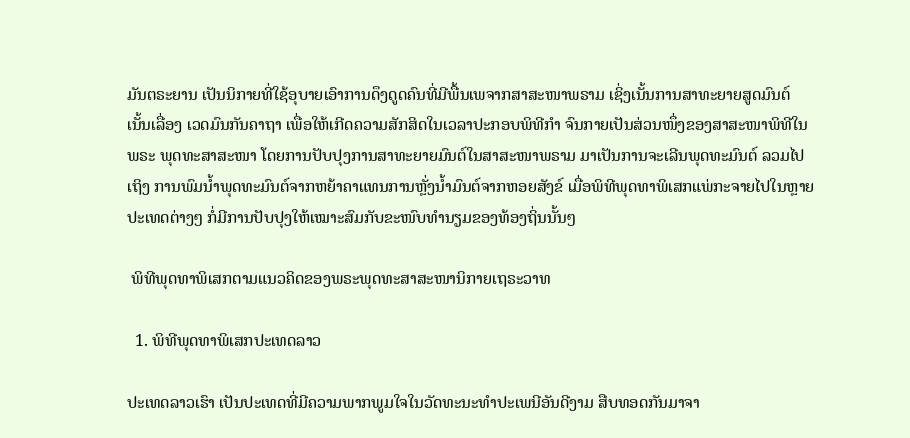ມັນຕຣະຍານ ເປັນນິກາຍທີ່ໃຊ້ອຸບາຍເອົາການດຶງດູດຄົນທີ່ມີພື້ນເພຈາກສາສະໜາພຣາມ ເຊິ່ງເນັ້ນການສາທະຍາຍສູດມົນຕ໌ ເນັ້ນເລື່ອງ ເວດມົນກັນຄາຖາ ເພື່ອໃຫ້ເກີດຄວາມສັກສິດໃນເວລາປະກອບພິທີກຳ ຈົນກາຍເປັນສ່ວນໜຶ່ງຂອງສາສະໜາພິທີໃນພຣະ ພຸດທະສາສະໜາ ໂດຍການປັບປຸງການສາທະຍາຍມົນຕ໌ໃນສາສະໜາພຣາມ ມາເປັນການຈະເລີນພຸດທະມົນຕ໌ ລວມໄປເຖິງ ການພົມນໍ້າພຸດທະມົນຕ໌ຈາກຫຍ້າຄາແທນການຫຼັ່ງນ້ຳມົນຕ໌ຈາກຫອຍສັງຂ໌ ເມື່ອພິທີພຸດທາພິເສກແພ່ກະຈາຍໄປໃນຫຼາຍ ປະເທດຕ່າງໆ ກໍ່ມີການປັບປຸງໃຫ້ເໝາະສົມກັບຂະໜົບທຳນຽມຂອງທ້ອງຖິ່ນນັ້ນໆ

 ພິທີພຸດທາພິເສກຕາມແນວຄິດຂອງພຣະພຸດທະສາສະໜານິກາຍເຖຣະວາທ

  1. ພິທີພຸດທາພິເສກປະເທດລາວ

ປະເທດລາວເຮົາ ເປັນປະເທດທີ່ມີຄວາມພາກພູມໃຈໃນວັດທະນະທຳປະເພນີອັນດີງາມ ສືບທອດກັນມາຈາ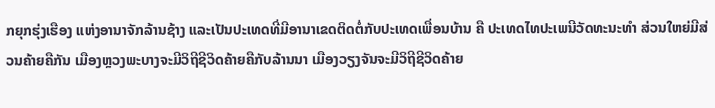ກຍຸກຮຸ່ງເຮືອງ ແຫ່ງອານາຈັກລ້ານຊ້າງ ແລະເປັນປະເທດທີ່ມີອານາເຂດຕິດຕໍ່ກັບປະເທດເພື່ອນບ້ານ ຄື ປະເທດໄທປະເພນີວັດທະນະທຳ ສ່ວນໃຫຍ່ມີສ່ວນຄ້າຍຄືກັນ ເມືອງຫຼວງພະບາງຈະມີວິຖີຊີວິດຄ້າຍຄືກັບລ້ານນາ ເມືອງວຽງຈັນຈະມີວິຖີຊີວິດຄ້າຍ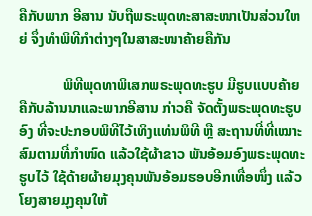ຄືກັບພາກ ອີສານ ນັບຖືພຣະພຸດທະສາສະໜາເປັນສ່ວນໃຫຍ່ ຈຶ່ງທຳພິທີກຳຕ່າງໆໃນສາສະໜາຄ້າຍຄືກັນ

            ພິທີພຸດທາພິເສກພຣະພຸດທະຮູບ ມີຮູບແບບຄ້າຍຄືກັບລ້ານນາແລະພາກອີສານ ກ່າວຄື ຈັດຕັ້ງພຣະພຸດທະຮູບອົງ ທີ່ຈະປະກອບພິທີໄວ້ເທິງແທ່ນພິທີ ຫຼື ສະຖານທີ່ທີ່ເໝາະສົມຕາມທີ່ກຳໜົດ ແລ້ວໃຊ້ຜ້າຂາວ ພັນອ້ອມອົງພຣະພຸດທະຮູບໄວ້ ໃຊ້ດ້າຍຜ້າຍມຸງຄຸນພັນອ້ອມຮອບອີກເທື່ອໜຶ່ງ ແລ້ວໂຍງສາຍມຸງຄຸນໃຫ້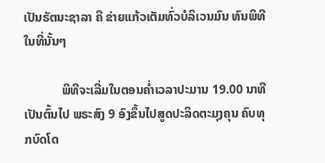ເປັນຣັຕນະຊາລາ ຄື ຂ່າຍແກ້ວເຕັມທົ່ວບໍລິເວນມົນ ທົນພິທີໃນທີ່ນັ້ນໆ

            ພິທີຈະເລີ່ມໃນຕອນຄ່ຳເວລາປະມານ 19.00 ນາທີ ເປັນຕົ້ນໄປ ພຣະສົງ 9 ອົງຂຶ້ນໄປສູດປະລິດຕະມຸງຄຸນ ຄົບທຸກບົດໂດ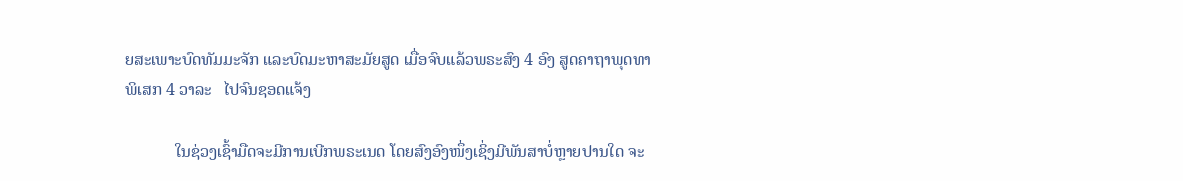ຍສະເພາະບົດທັມມະຈັກ ແລະບົດມະຫາສະມັຍສູດ ເມື່ອຈົບແລ້ວພຣະສົງ 4 ອົງ ສູດຄາຖາພຸດທາພິເສກ 4 ວາລະ   ໄປຈົນຊອດແຈ້ງ

            ໃນຊ່ວງເຊົ້າມືດຈະມີການເບີກພຣະເນດ ໂດຍສົງອົງໜຶ່ງເຊິ່ງມີພັນສາບໍ່ຫຼາຍປານໃດ ຈະ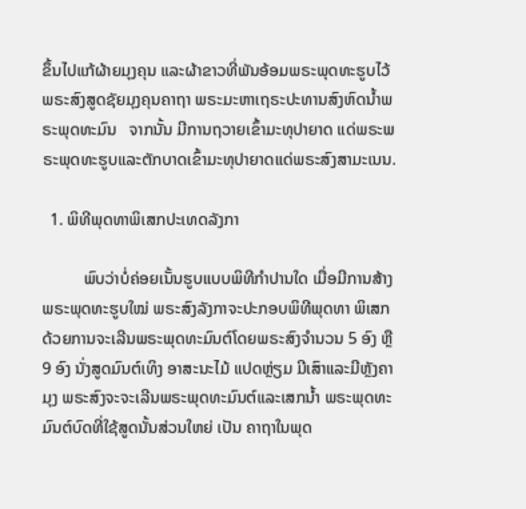ຂຶ້ນໄປແກ້ຜ້າຍມຸງຄຸນ ແລະຜ້າຂາວທີ່ພັນອ້ອມພຣະພຸດທະຮູບໄວ້ ພຣະສົງສູດຊັຍມຸງຄຸນຄາຖາ ພຣະມະຫາເຖຣະປະທານສົງຫົດນ້ຳພຣະພຸດທະມົນ   ຈາກນັ້ນ ມີການຖວາຍເຂົ້າມະທຸປາຍາດ ແດ່ພຣະພຣະພຸດທະຮູບແລະຕັກບາດເຂົ້າມະທຸປາຍາດແດ່ພຣະສົງສາມະເນນ.

  1. ພິທີພຸດທາພິເສກປະເທດລັງກາ

          ພົບວ່າບໍ່ຄ່ອຍເນັ້ນຮູບແບບພິທີກຳປານໃດ ເມື່ອມີການສ້າງພຣະພຸດທະຮູບໃໝ່ ພຣະສົງລັງກາຈະປະກອບພິທີພຸດທາ ພິເສກດ້ວຍການຈະເລີນພຣະພຸດທະມົນຕ໌ໂດຍພຣະສົງຈຳນວນ 5 ອົງ ຫຼື 9 ອົງ ນັ່ງສູດມົນຕ໌ເທິງ ອາສະນະໄມ້ ແປດຫຼ່ຽມ ມີເສົາແລະມີຫຼັງຄາມຸງ ພຣະສົງຈະຈະເລີນພຣະພຸດທະມົນຕ໌ແລະເສກນ້ຳ ພຣະພຸດທະມົນຕ໌ບົດທີ່ໃຊ້ສູດນັ້ນສ່ວນໃຫຍ່ ເປັນ ຄາຖາໃນພຸດ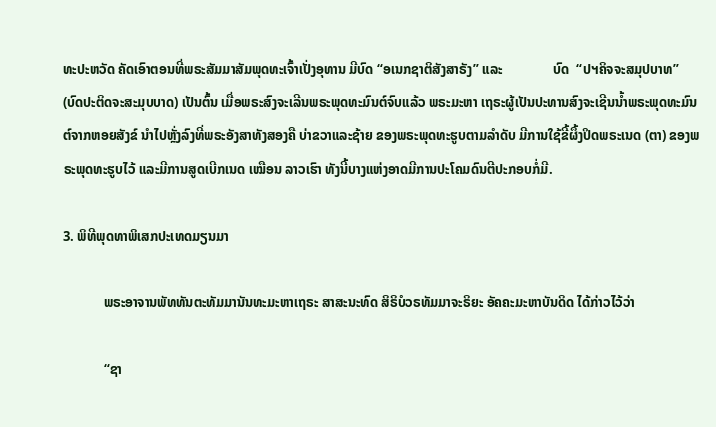ທະປະຫວັດ ຄັດເອົາຕອນທີ່ພຣະສັມມາສັມພຸດທະເຈົ້າເປັ່ງອຸທານ ມີບົດ “ອເນກຊາຕິສັງສາຣັງ” ແລະ               ບົດ  “ປຯຄິຈຈະສມຸປບາທ” (ບົດປະຕິດຈະສະມຸບບາດ) ເປັນຕົ້ນ ເມື່ອພຣະສົງຈະເລີນພຣະພຸດທະມົນຕ໌ຈົບແລ້ວ ພຣະມະຫາ ເຖຣະຜູ້ເປັນປະທານສົງຈະເຊີນນ້ຳພຣະພຸດທະມົນຕ໌ຈາກຫອຍສັງຂ໌ ນຳໄປຫຼັ່ງລົງທີ່ພຣະອັງສາທັງສອງຄື ບ່າຂວາແລະຊ້າຍ ຂອງພຣະພຸດທະຮູບຕາມລຳດັບ ມີການໃຊ້ຂີ້ຜຶ້ງປິດພຣະເນດ (ຕາ) ຂອງພຣະພຸດທະຮູບໄວ້ ແລະມີການສູດເບີກເນດ ເໝືອນ ລາວເຮົາ ທັງນີ້ບາງແຫ່ງອາດມີການປະໂຄມດົນຕີປະກອບກໍ່ມີ.

3. ພິທີພຸດທາພິເສກປະເທດມຽນມາ

            ພຣະອາຈານພັທທັນຕະທັມມານັນທະມະຫາເຖຣະ ສາສະນະທົດ ສິຣິບໍວຣທັມມາຈະຣິຍະ ອັຄຄະມະຫາບັນດິດ ໄດ້ກ່າວໄວ້ວ່າ

            “ຊາ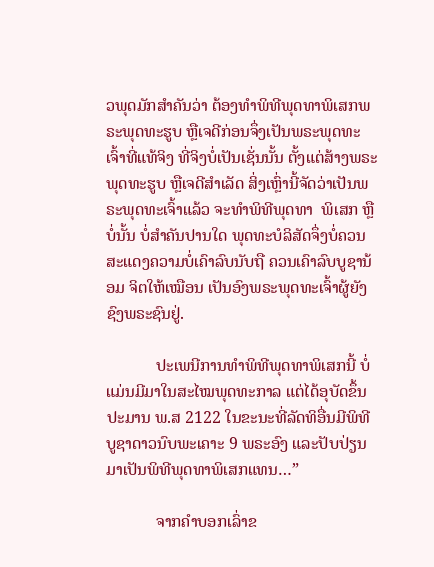ວພຸດມັກສຳຄັນວ່າ ຕ້ອງທຳພິທີພຸດທາພິເສກພຣະພຸດທະຮູບ ຫຼືເຈດີກ່ອນຈຶ່ງເປັນພຣະພຸດທະເຈົ້າທີ່ແທ້ຈິງ ທີ່ຈິງບໍ່ເປັນເຊັ່ນນັ້ນ ຕັ້ງແຕ່ສ້າງພຣະພຸດທະຮູບ ຫຼືເຈດີສຳເລັດ ສິ່ງເຫຼົ່ານີ້ຈັດວ່າເປັນພຣະພຸດທະເຈົ້າແລ້ວ ຈະທໍາພິທີພຸດທາ  ພິເສກ ຫຼືບໍ່ນັ້ນ ບໍ່ສຳຄັນປານໃດ ພຸດທະບໍລິສັດຈຶ່ງບໍ່ຄວນສະແດງຄວາມບໍ່ເຄົາລົບນັບຖື ຄວນເຄົາລົບບູຊານ້ອມ ຈິຕໃຫ້ເໝືອນ ເປັນອົງພຣະພຸດທະເຈົ້າຜູ້ຍັງຊົງພຣະຊົນຢູ່.

            ປະເພນີການທຳພິທີພຸດທາພິເສກນີ້ ບໍ່ແມ່ນມີມາໃນສະໄໝພຸດທະກາລ ແຕ່ໄດ້ອຸບັດຂຶ້ນປະມານ ພ.ສ 2122 ໃນຂະນະທີ່ລັດທິອື່ນມີພິທີບູຊາດາວນົບພະເຄາະ 9 ພຣະອົງ ແລະປັບປ່ຽນມາເປັນພິທີພຸດທາພິເສກແທນ…”

            ຈາກຄຳບອກເລົ່າຂ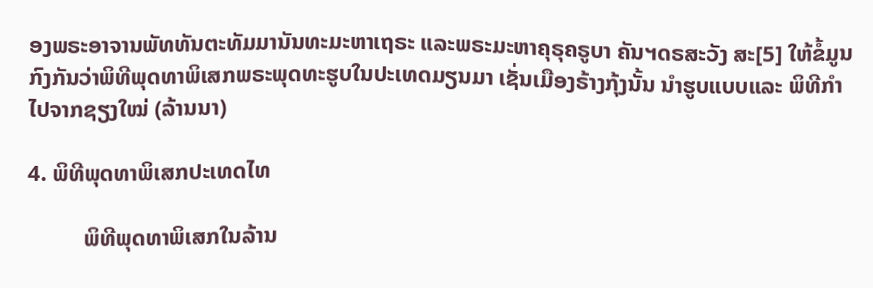ອງພຣະອາຈານພັທທັນຕະທັມມານັນທະມະຫາເຖຣະ ແລະພຣະມະຫາຄຸຣຸຄຣູບາ ຄັນຯດຣສະວັງ ສະ[5] ໃຫ້ຂໍ້ມູນກົງກັນວ່າພິທີພຸດທາພິເສກພຣະພຸດທະຮູບໃນປະເທດມຽນມາ ເຊັ່ນເມືອງຣ້າງກຸ້ງນັ້ນ ນໍາຮູບແບບແລະ ພິທີກໍາໄປຈາກຊຽງໃໝ່ (ລ້ານນາ)

4. ພິທີພຸດທາພິເສກປະເທດໄທ

          ພິທີພຸດທາພິເສກໃນລ້ານ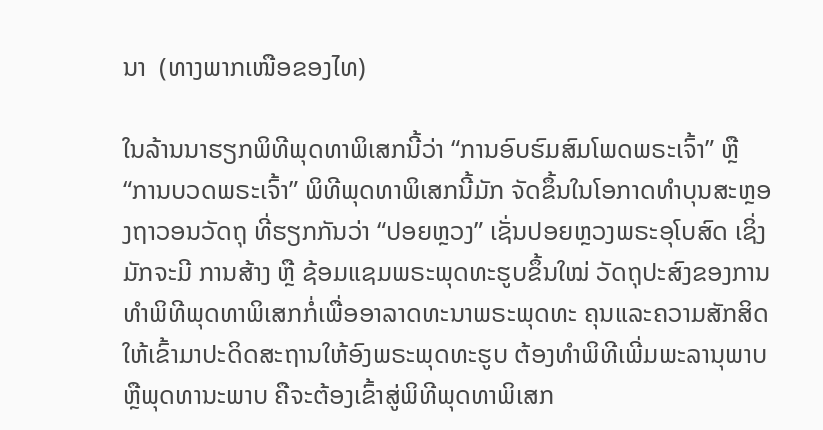ນາ  (ທາງພາກເໜືອຂອງໄທ)

ໃນລ້ານນາຮຽກພິທີພຸດທາພິເສກນີ້ວ່າ “ການອົບຮົມສົມໂພດພຣະເຈົ້າ” ຫຼື “ການບວດພຣະເຈົ້າ” ພິທີພຸດທາພິເສກນີ້ມັກ ຈັດຂຶ້ນໃນໂອກາດທຳບຸນສະຫຼອງຖາວອນວັດຖຸ ທີ່ຮຽກກັນວ່າ “ປອຍຫຼວງ” ເຊັ່ນປອຍຫຼວງພຣະອຸໂບສົດ ເຊິ່ງມັກຈະມີ ການສ້າງ ຫຼື ຊ້ອມແຊມພຣະພຸດທະຮູບຂຶ້ນໃໝ່ ວັດຖຸປະສົງຂອງການທຳພິທີພຸດທາພິເສກກໍ່ເພື່ອອາລາດທະນາພຣະພຸດທະ ຄຸນແລະຄວາມສັກສິດໃຫ້ເຂົ້າມາປະດິດສະຖານໃຫ້ອົງພຣະພຸດທະຮູບ ຕ້ອງທຳພິທີເພີ່ມພະລານຸພາບ ຫຼືພຸດທານະພາບ ຄືຈະຕ້ອງເຂົ້າສູ່ພິທີພຸດທາພິເສກ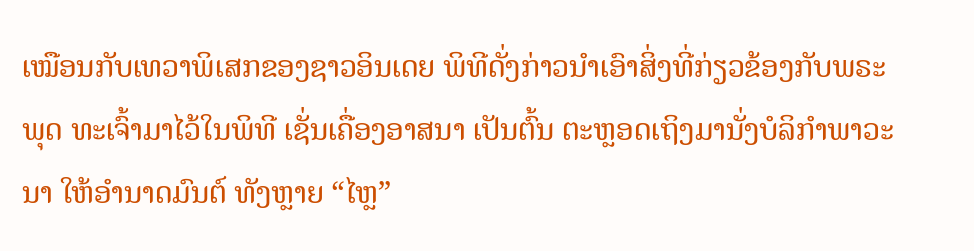ເໝືອນກັບເທວາພິເສກຂອງຊາວອິນເດຍ ພິທີດັ່ງກ່າວນຳເອົາສິ່ງທີ່ກ່ຽວຂ້ອງກັບພຣະພຸດ ທະເຈົ້າມາໄວ້ໃນພິທີ ເຊັ່ນເຄື່ອງອາສນາ ເປັນຕົ້ນ ຕະຫຼອດເຖິງມານັ່ງບໍລິກຳພາວະນາ ໃຫ້ອຳນາດມົນຕ໌ ທັງຫຼາຍ “ໄຫຼ”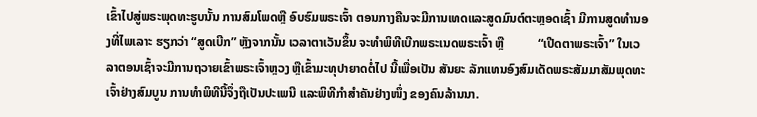ເຂົ້າໄປສູ່ພຣະພຸດທະຮູບນັ້ນ ການສົມໂພດຫຼື ອົບຮົມພຣະເຈົ້າ ຕອນກາງຄືນຈະມີການເທດແລະສູດມົນຕ໌ຕະຫຼອດເຊົ້າ ມີການສູດທຳນອງທີ່ໄພເລາະ ຮຽກວ່າ “ສູດເບີກ” ຫຼັງຈາກນັ້ນ ເວລາຕາເວັນຂຶ້ນ ຈະທຳພິທີເບີກພຣະເນດພຣະເຈົ້າ ຫຼື           “ເປີດຕາພຣະເຈົ້າ” ໃນເວລາຕອນເຊົ້າຈະມີການຖວາຍເຂົ້າພຣະເຈົ້າຫຼວງ ຫຼືເຂົ້າມະທຸປາຍາດຕໍ່ໄປ ນີ້ເພື່ອເປັນ ສັນຍະ ລັກແທນອົງສົມເດັດພຣະສັມມາສັມພຸດທະເຈົ້າຢ່າງສົມບູນ ການທຳພິທີນີ້ຈຶ່ງຖືເປັນປະເພນີ ແລະພິທີກຳສຳຄັນຢ່າງໜຶ່ງ ຂອງຄົນລ້ານນາ.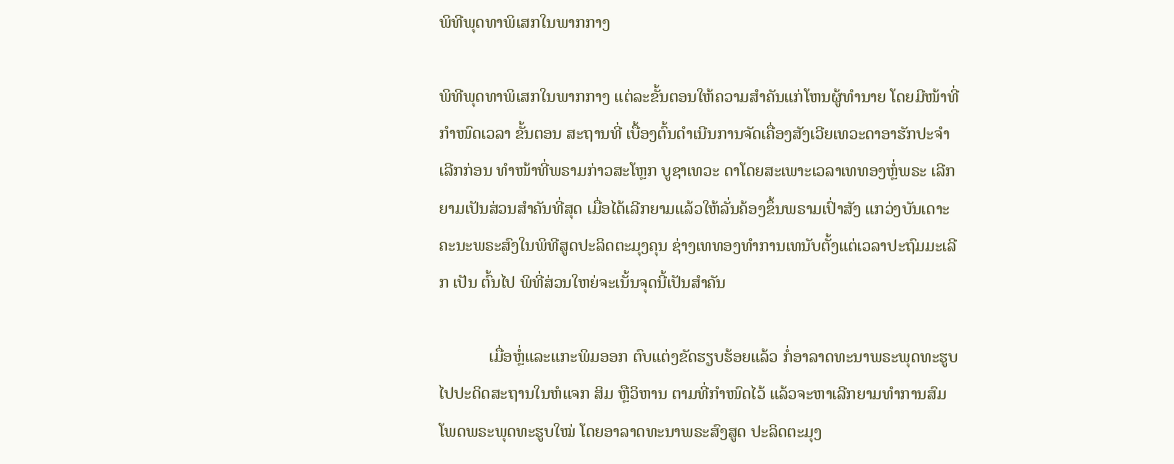ພິທີພຸດທາພິເສກໃນພາກກາງ

ພິທີພຸດທາພິເສກໃນພາກກາງ ແຕ່ລະຂັ້ນຕອນໃຫ້ຄວາມສຳຄັນແກ່ໂຫນຜູ້ທຳນາຍ ໂດຍມີໜ້າທີ່ກຳໜົດເວລາ ຂັ້ນຕອນ ສະຖານທີ່ ເບື້ອງຕົ້ນດຳເນີນການຈັດເຄື່ອງສັງເວີຍເທວະດາອາຮັກປະຈຳເລີກກ່ອນ ທໍາໜ້າທີ່ພຣາມກ່າວສະໂຫຼກ ບູຊາເທວະ ດາໂດຍສະເພາະເວລາເທທອງຫຼໍ່ພຣະ ເລີກຍາມເປັນສ່ວນສຳຄັນທີ່ສຸດ ເມື່ອໄດ້ເລີກຍາມແລ້ວໃຫ້ລັ່ນຄ້ອງຂຶ້ນພຣາມເປົ່າສັງ ແກວ່ງບັນເດາະ ຄະນະພຣະສົງໃນພິທີສູດປະລິດຕະມຸງຄຸນ ຊ່າງເທທອງທຳການເທນັບຕັ້ງແຕ່ເວລາປະຖົມມະເລີກ ເປັນ ຕົ້ນໄປ ພິທີ່ສ່ວນໃຫຍ່ຈະເນັ້ນຈຸດນີ້ເປັນສຳຄັນ

            ເມື່ອຫຼໍ່ແລະແກະພິມອອກ ຕົບແຕ່ງຂັດຮຽບຮ້ອຍແລ້ວ ກໍ່ອາລາດທະນາພຣະພຸດທະຮູບໄປປະດິດສະຖານໃນຫໍແຈກ ສິມ ຫຼືວິຫານ ຕາມທີ່ກຳໜົດໄວ້ ແລ້ວຈະຫາເລີກຍາມທຳການສົມໂພດພຣະພຸດທະຮູບໃໝ່ ໂດຍອາລາດທະນາພຣະສົງສູດ ປະລິດຕະມຸງ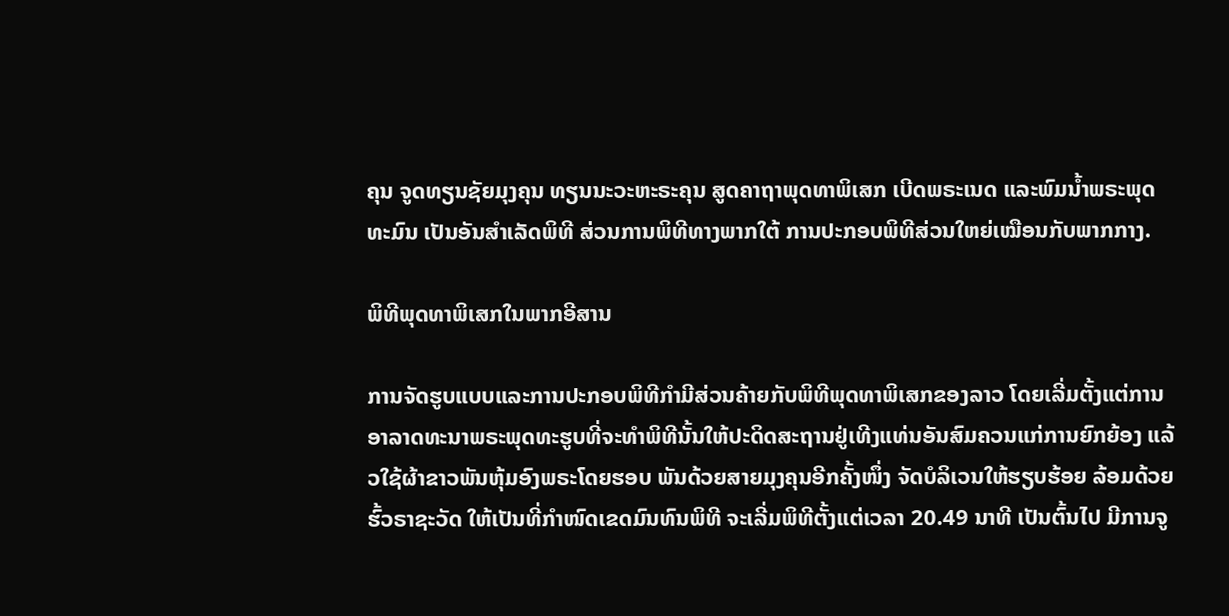ຄຸນ ຈູດທຽນຊັຍມຸງຄຸນ ທຽນນະວະຫະຣະຄຸນ ສູດຄາຖາພຸດທາພິເສກ ເບີດພຣະເນດ ແລະພົມນ້ຳພຣະພຸດ ທະມົນ ເປັນອັນສຳເລັດພິທີ ສ່ວນການພິທີທາງພາກໃຕ້ ການປະກອບພິທີສ່ວນໃຫຍ່ເໝືອນກັບພາກກາງ.

ພິທີພຸດທາພິເສກໃນພາກອີສານ

ການຈັດຮູບແບບແລະການປະກອບພິທີກຳມີສ່ວນຄ້າຍກັບພິທີພຸດທາພິເສກຂອງລາວ ໂດຍເລີ່ມຕັ້ງແຕ່ການອາລາດທະນາພຣະພຸດທະຮູບທີ່ຈະທຳພິທີນັ້ນໃຫ້ປະດິດສະຖານຢູ່ເທີງແທ່ນອັນສົມຄວນແກ່ການຍົກຍ້ອງ ແລ້ວໃຊ້ຜ້າຂາວພັນຫຸ້ມອົງພຣະໂດຍຮອບ ພັນດ້ວຍສາຍມຸງຄຸນອີກຄັ້ງໜຶ່ງ ຈັດບໍລິເວນໃຫ້ຮຽບຮ້ອຍ ລ້ອມດ້ວຍຮົ້ວຣາຊະວັດ ໃຫ້ເປັນທີ່ກຳໜົດເຂດມົນທົນພິທີ ຈະເລີ່ມພິທີຕັ້ງແຕ່ເວລາ 20.49 ນາທີ ເປັນຕົ້ນໄປ ມີການຈູ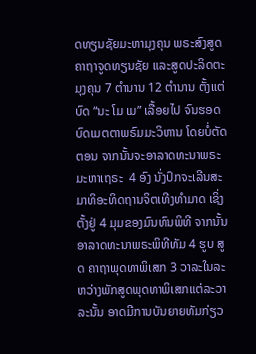ດທຽນຊັຍມະຫາມຸງຄຸນ ພຣະສົງສູດຄາຖາຈູດທຽນຊັຍ ແລະສູດປະລິດຕະມຸງຄຸນ 7 ຕຳນານ 12 ຕຳນານ ຕັ້ງແຕ່ບົດ “ນະ ໂມ ເມ” ເລື້ອຍໄປ ຈົນຮອດບົດເມຕຕາພຣົມມະວິຫານ ໂດຍບໍ່ຕັດຕອນ ຈາກນັ້ນຈະອາລາດທະນາພຣະມະຫາເຖຣະ  4 ອົງ ນັ່ງປົກຈະເລີນສະ ມາທິອະທິດຖານຈິຕເທີງທຳມາດ ເຊິ່ງຕັ້ງຢູ່ 4 ມຸມຂອງມົນທົນພິທີ ຈາກນັ້ນອາລາດທະນາພຣະພິທີທັມ 4 ຮູບ ສູດ ຄາຖາພຸດທາພິເສກ 3 ວາລະໃນລະຫວ່າງພັກສູດພຸດທາພິເສກແຕ່ລະວາລະນັ້ນ ອາດມີການບັນຍາຍທັມກ່ຽວ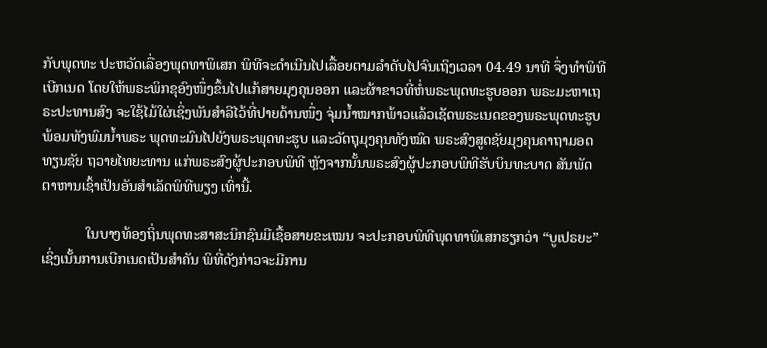ກັບພຸດທະ ປະຫວັດເລື່ອງພຸດທາພິເສກ ພິທີຈະດໍາເນີນໄປເລື້ອຍຕາມລຳດັບໄປຈົນເຖິງເວລາ 04.49 ນາທີ ຈຶ່ງທຳພິທີເບີກເນດ ໂດຍໃຫ້ພຣະພິກຂຸອົງໜຶ່ງຂຶ້ນໄປແກ້ສາຍມຸງຄຸນອອກ ແລະຜ້າຂາວທີ່ຫໍ່ພຣະພຸດທະຮູບອອກ ພຣະມະຫາເຖຣະປະທານສົງ ຈະໃຊ້ໄມ້ໃຜ່ເຊິ່ງພັນສຳລີໄວ້ທີ່ປາຍດ້ານໜຶ່ງ ຈຸ່ມນ້ຳໝາກພ້າວແລ້ວເຊັດພຣະເນດຂອງພຣະພຸດທະຮູບ ພ້ອມທັງພົມນ້ຳພຣະ ພຸດທະມົນໄປຍັງພຣະພຸດທະຮູບ ແລະວັດຖຸມຸງຄຸນທັງໝົດ ພຣະສົງສູດຊັຍມຸງຄຸນຄາຖາມອດທຽນຊັຍ ຖວາຍໄທຍະທານ ແກ່ພຣະສົງຜູ້ປະກອບພິທີ ຫຼັງຈາກນັ້ນພຣະສົງຜູ້ປະກອບພິທີຮັບບິນທະບາດ ສັນພັດຕາຫານເຊົ້າເປັນອັນສຳເລັດພິທີພຽງ ເທົ່ານີ້.

            ໃນບາງທ້ອງຖິ່ນພຸດທະສາສະນິກຊົນມີເຊື້ອສາຍຂະເໝນ ຈະປະກອບພິທີພຸດທາພິເສກຮຽກວ່າ “ບູເປຣຍະ” ເຊິ່ງເນັ້ນການເບີກເນດເປັນສຳຄັນ ພິທີ່ດັງກ່າວຈະມີການ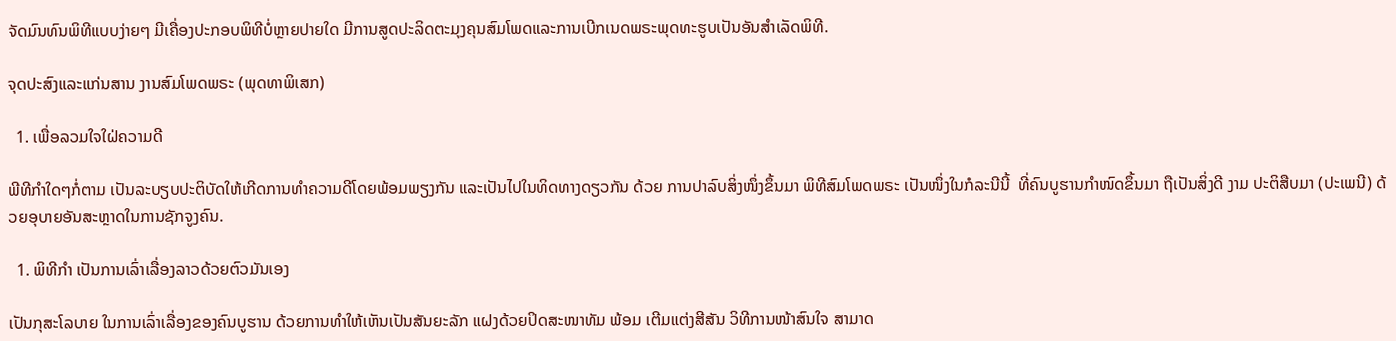ຈັດມົນທົນພິທີແບບງ່າຍໆ ມີເຄື່ອງປະກອບພິທີບໍ່ຫຼາຍປາຍໃດ ມີການສູດປະລິດຕະມຸງຄຸນສົມໂພດແລະການເບີກເນດພຣະພຸດທະຮູບເປັນອັນສຳເລັດພິທີ.

ຈຸດປະສົງແລະແກ່ນສານ ງານສົມໂພດພຣະ (ພຸດທາພິເສກ)

  1. ເພື່ອລວມໃຈໃຝ່ຄວາມດີ

ພີທີກຳໃດໆກໍ່ຕາມ ເປັນລະບຽບປະຕິບັດໃຫ້ເກີດການທຳຄວາມດີໂດຍພ້ອມພຽງກັນ ແລະເປັນໄປໃນທິດທາງດຽວກັນ ດ້ວຍ ການປາລົບສິ່ງໜຶ່ງຂຶ້ນມາ ພິທີສົມໂພດພຣະ ເປັນໜຶ່ງໃນກໍລະນີນີ້  ທີ່ຄົນບູຮານກຳໜົດຂຶ້ນມາ ຖືເປັນສິ່ງດີ ງາມ ປະຕິສືບມາ (ປະເພນີ) ດ້ວຍອຸບາຍອັນສະຫຼາດໃນການຊັກຈູງຄົນ.

  1. ພິທີກຳ ເປັນການເລົ່າເລື່ອງລາວດ້ວຍຕົວມັນເອງ

ເປັນກຸສະໂລບາຍ ໃນການເລົ່າເລື່ອງຂອງຄົນບູຮານ ດ້ວຍການທຳໃຫ້ເຫັນເປັນສັນຍະລັກ ແຝງດ້ວຍປິດສະໜາທັມ ພ້ອມ ເຕີມແຕ່ງສີສັນ ວິທີການໜ້າສົນໃຈ ສາມາດ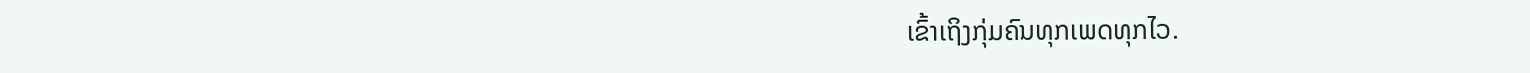ເຂົ້າເຖິງກຸ່ມຄົນທຸກເພດທຸກໄວ.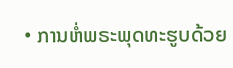• ການຫໍ່ພຣະພຸດທະຮູບດ້ວຍ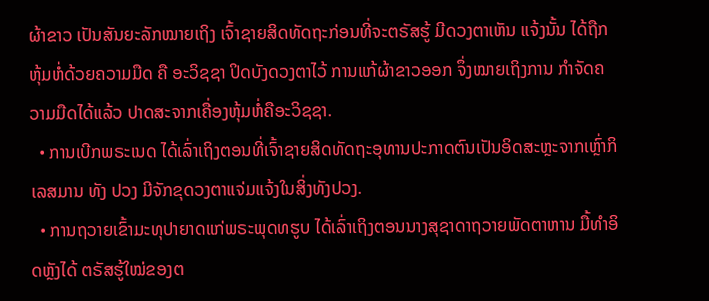ຜ້າຂາວ ເປັນສັນຍະລັກໝາຍເຖິງ ເຈົ້າຊາຍສິດທັດຖະກ່ອນທີ່ຈະຕຣັສຮູ້ ມີດວງຕາເຫັນ ແຈ້ງນັ້ນ ໄດ້ຖືກຫຸ້ມຫໍ່ດ້ວຍຄວາມມືດ ຄື ອະວິຊຊາ ປິດບັງດວງຕາໄວ້ ການແກ້ຜ້າຂາວອອກ ຈຶ່ງໝາຍເຖິງການ ກຳຈັດຄວາມມືດໄດ້ແລ້ວ ປາດສະຈາກເຄື່ອງຫຸ້ມຫໍ່ຄືອະວິຊຊາ.
  • ການເບີກພຣະເນດ ໄດ້ເລົ່າເຖິງຕອນທີ່ເຈົ້າຊາຍສິດທັດຖະອຸທານປະກາດຕົນເປັນອິດສະຫຼະຈາກເຫຼົ່າກິເລສມານ ທັງ ປວງ ມີຈັກຂຸດວງຕາແຈ່ມແຈ້ງໃນສິ່ງທັງປວງ.
  • ການຖວາຍເຂົ້າມະທຸປາຍາດແກ່ພຣະພຸດທຮູບ ໄດ້ເລົ່າເຖິງຕອນນາງສຸຊາດາຖວາຍພັດຕາຫານ ມື້ທຳອິດຫຼັງໄດ້ ຕຣັສຮູ້ໃໝ່ຂອງຕ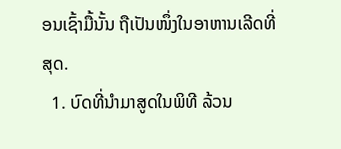ອນເຊົ້າມື້ນັ້ນ ຖືເປັນໜຶ່ງໃນອາຫານເລີດທີ່ສຸດ.
  1. ບົດທີ່ນຳມາສູດໃນພິທີ ລ້ວນ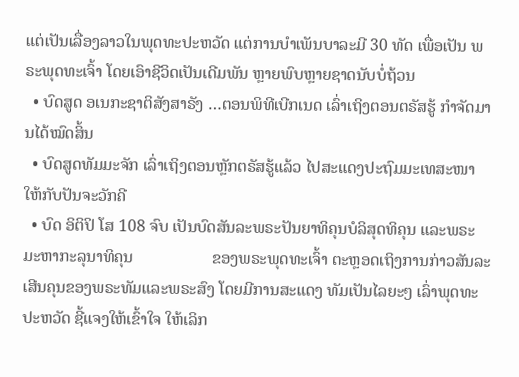ແຕ່ເປັນເລື່ອງລາວໃນພຸດທະປະຫວັດ ແຕ່ການບຳເພັນບາລະມີ 30 ທັດ ເພື່ອເປັນ ພຣະພຸດທະເຈົ້າ ໂດຍເອົາຊີວິດເປັນເດີມພັນ ຫຼາຍພົບຫຼາຍຊາດນັບບໍ່ຖ້ວນ
  • ບົດສູດ ອເນກະຊາຕິສັງສາຣັງ …ຕອນພິທີເບີກເນດ ເລົ່າເຖິງຕອນຕຣັສຮູ້ ກຳຈັດມານໄດ້ໝົດສິ້ນ
  • ບົດສູດທັມມະຈັກ ເລົ່າເຖິງຕອນຫຼັກຕຣັສຮູ້ແລ້ວ ໄປສະແດງປະຖົມມະເທສະໜາ ໃຫ້ກັບປັນຈະວັກຄີ
  • ບົດ ອິຕິປິ ໂສ 108 ຈົບ ເປັນບົດສັນລະພຣະປັນຍາທິຄຸນບໍລິສຸດທິຄຸນ ແລະພຣະມະຫາກະລຸນາທິຄຸນ                   ຂອງພຣະພຸດທະເຈົ້າ ຕະຫຼອດເຖິງການກ່າວສັນລະເສີນຄຸນຂອງພຣະທັມແລະພຣະສົງ ໂດຍມີການສະແດງ ທັມເປັນໄລຍະໆ ເລົ່າພຸດທະປະຫວັດ ຊີ້ແຈງໃຫ້ເຂົ້າໃຈ ໃຫ້ເລິກ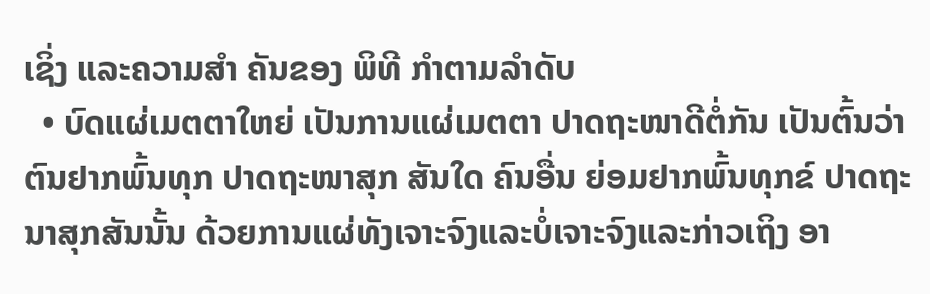ເຊິ່ງ ແລະຄວາມສຳ ຄັນຂອງ ພິທີ ກຳຕາມລຳດັບ
  • ບົດແຜ່ເມຕຕາໃຫຍ່ ເປັນການແຜ່ເມຕຕາ ປາດຖະໜາດີຕໍ່ກັນ ເປັນຕົ້ນວ່າ ຕົນຢາກພົ້ນທຸກ ປາດຖະໜາສຸກ ສັນໃດ ຄົນອື່ນ ຍ່ອມຢາກພົ້ນທຸກຂ໌ ປາດຖະນາສຸກສັນນັ້ນ ດ້ວຍການແຜ່ທັງເຈາະຈົງແລະບໍ່ເຈາະຈົງແລະກ່າວເຖິງ ອາ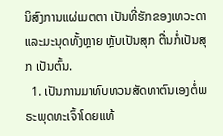ນິສົງການແຜ່ເມຕຕາ ເປັນທີ່ຮັກຂອງເທວະດາແລະມະນຸດທັ້ງຫຼາຍ ຫຼັບເປັນສຸກ ຕື່ນກໍ່ເປັນສຸກ ເປັນຕົ້ນ.
  1. ເປັນການມາທົບທວນສັດທາຕົນເອງຕໍ່ພຣະພຸດທະເຈົ້າໂດຍແທ້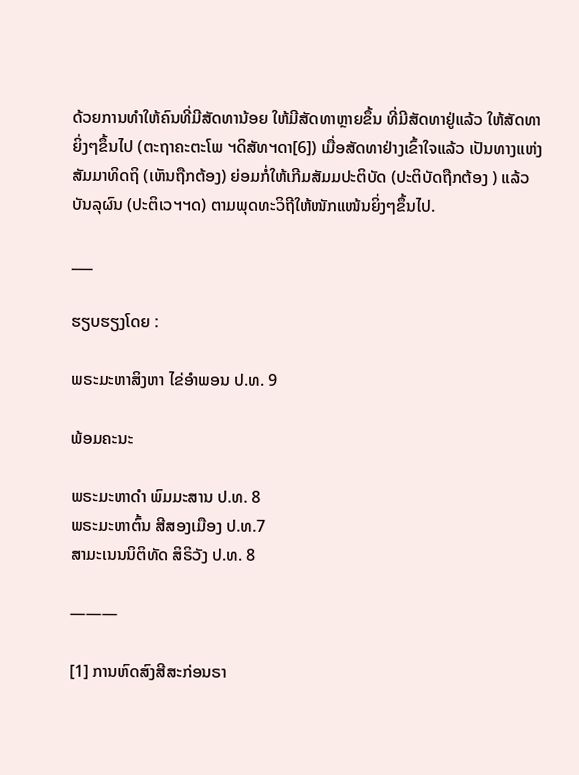ດ້ວຍການທຳໃຫ້ຄົນທີ່ມີສັດທານ້ອຍ ໃຫ້ມີສັດທາຫຼາຍຂຶ້ນ ທີ່ມີສັດທາຢູ່ແລ້ວ ໃຫ້ສັດທາຍິ່ງໆຂຶ້ນໄປ (ຕະຖາຄະຕະໂພ ຯດິສັທຯດາ[6]) ເມື່ອສັດທາຢ່າງເຂົ້າໃຈແລ້ວ ເປັນທາງແຫ່ງສັມມາທິດຖິ (ເຫັນຖືກຕ້ອງ) ຍ່ອມກໍ່ໃຫ້ເກີມສັມມປະຕິບັດ (ປະຕິບັດຖືກຕ້ອງ ) ແລ້ວບັນລຸຜົນ (ປະຕິເວຯຯດ) ຕາມພຸດທະວິຖີໃຫ້ໜັກແໜ້ນຍິ່ງໆຂຶ້ນໄປ.

___

ຮຽບຮຽງໂດຍ :

ພຣະມະຫາສິງຫາ ໄຂ່ອຳພອນ ປ.ທ. 9

ພ້ອມຄະນະ

ພຣະມະຫາດຳ ພົມມະສານ ປ.ທ. 8
ພຣະມະຫາຕົ້ນ ສີສອງເມືອງ ປ.ທ.7
ສາມະເນນນິຕິທັດ ສິຣິວັງ ປ.ທ. 8

———

[1] ການຫົດສົງສີສະກ່ອນຣາ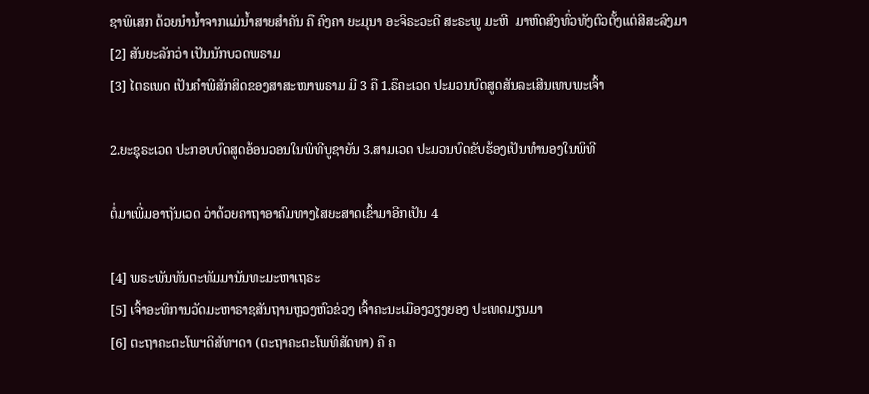ຊາພິເສກ ດ້ວຍນຳນ້ຳຈາກແມ່ນ້ຳສາຍສຳຄັນ ຄື ຄົງຄາ ຍະມຸນາ ອະຈິຣະວະດີ ສະຣະພູ ມະຫີ  ມາຫົດສົງທົ່ວທັງຕົວຕັ້ງແຕ່ສີສະລົງມາ
[2] ສັນຍະລັກວ່າ ເປັນນັກບວດພຣາມ
[3] ໄຕຣເພດ ເປັນຄຳພີສັກສິດຂອງສາສະໜາພຣາມ ມີ 3 ຄື 1.ຣຶຄະເວດ ປະມວນບົດສູດສັນລະເສີນເທບພະເຈົ້າ

2.ຍະຊຸຣະເວດ ປະກອບບົດສູດອ້ອນວອນໃນພິທີບູຊາຍັນ 3.ສາມເວດ ປະມວນບົດຂັບຮ້ອງເປັນທຳນອງໃນພິທີ

ຕໍ່ມາເພີ່ມອາຖັນເວດ ວ່າດ້ວຍຄາຖາອາຄົມທາງໄສຍະສາດເຂົ້າມາອີກເປັນ 4

[4] ພຣະພັນທັນຕະທັມມານັນທະມະຫາເຖຣະ
[5] ເຈົ້າອະທິການວັດມະຫາຣາຊສັນຖານຫຼວງຫົວຂ່ວງ ເຈົ້າຄະນະເມືອງວຽງຍອງ ປະເທດມຽນມາ
[6] ຕະຖາຄະຕະໂພຯດິສັທຯດາ (ຕະຖາຄະຕະໂພທິສັດທາ) ຄື ຄ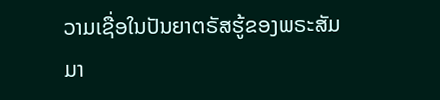ວາມເຊື່ອໃນປັນຍາຕຣັສຮູ້ຂອງພຣະສັມມາ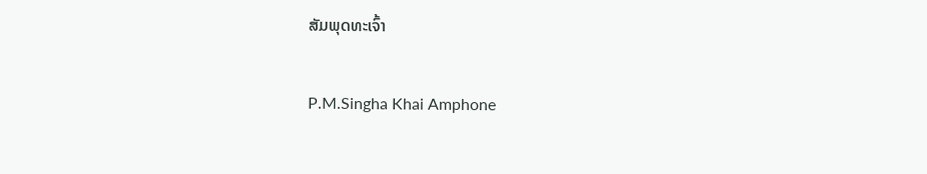ສັມພຸດທະເຈົ້າ

P.M.Singha Khai Amphone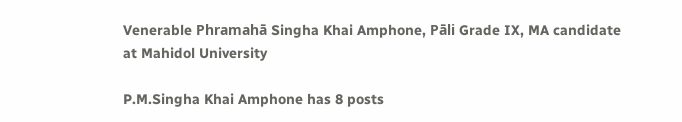Venerable Phramahā Singha Khai Amphone, Pāli Grade IX, MA candidate at Mahidol University

P.M.Singha Khai Amphone has 8 posts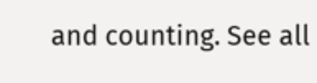and counting. See all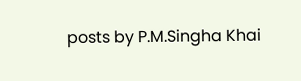posts by P.M.Singha Khai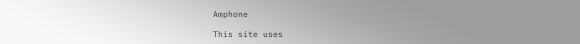Amphone

This site uses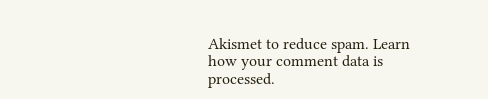Akismet to reduce spam. Learn how your comment data is processed.